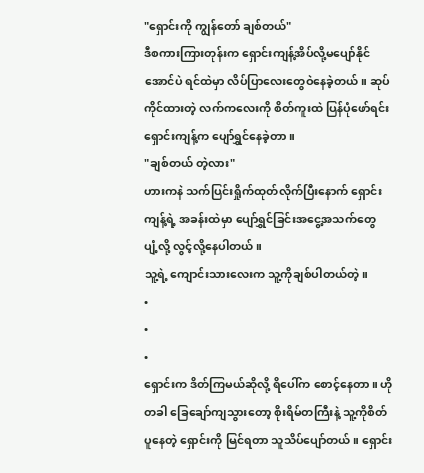"ရှောင်းကို ကျွန်တော် ချစ်တယ်"
ဒီစကားကြားတုန်းက ရှောင်းကျန့်အိပ်လို့မပျော်နိုင်အောင်ပဲ ရင်ထဲမှာ လိပ်ပြာလေးတွေဝဲနေခဲ့တယ်။ ဆုပ်ကိုင်ထားတဲ့ လက်ကလေးကို စိတ်ကူးထဲ ပြန်ပုံဖော်ရင်း ရှောင်းကျန့်က ပျော်ရွှင်နေခဲ့တာ။
"ချစ်တယ် တဲ့လား"
ဟားကနဲ သက်ပြင်းရှိုက်ထုတ်လိုက်ပြီးနောက် ရှောင်းကျန့်ရဲ့ အခန်းထဲမှာ ပျော်ရွှင်ခြင်းအငွေ့အသက်တွေ ပျံ့လို့ လွင့်လို့နေပါတယ်။
သူ့ရဲ့ ကျောင်းသားလေးက သူ့ကိုချစ်ပါတယ်တဲ့။
•
•
•
ရှောင်းက ဒိတ်ကြမယ်ဆိုလို့ ရိပေါ်က စောင့်နေတာ။ ဟိုတခါ ခြေချော်ကျသွားတော့ စိုးရိမ်တကြီးနဲ့ သူ့ကိုစိတ်ပူနေတဲ့ ရှောင်းကို မြင်ရတာ သူသိပ်ပျော်တယ်။ ရှောင်း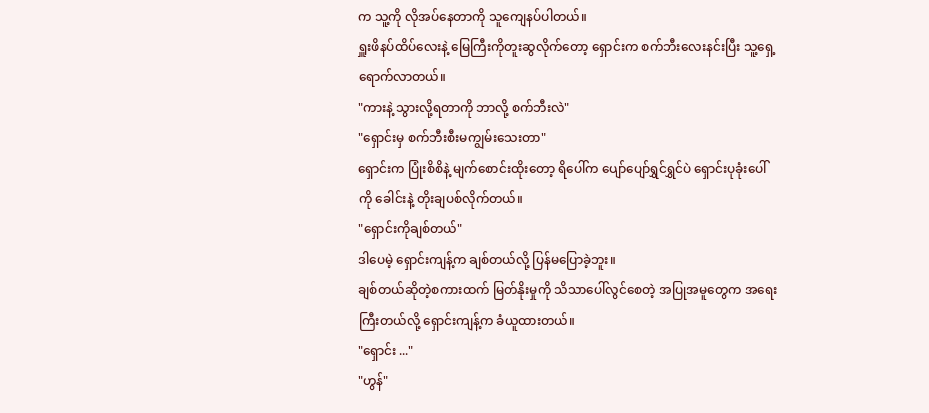က သူ့ကို လိုအပ်နေတာကို သူကျေနပ်ပါတယ်။
ရှူးဖိနပ်ထိပ်လေးနဲ့ မြေကြီးကိုတူးဆွလိုက်တော့ ရှောင်းက စက်ဘီးလေးနင်းပြီး သူ့ရှေ့ရောက်လာတယ်။
"ကားနဲ့ သွားလို့ရတာကို ဘာလို့ စက်ဘီးလဲ"
"ရှောင်းမှ စက်ဘီးစီးမကျွမ်းသေးတာ"
ရှောင်းက ပြုံးစိစိနဲ့ မျက်စောင်းထိုးတော့ ရိပေါ်က ပျော်ပျော်ရွှင်ရွှင်ပဲ ရှောင်းပုခုံးပေါ်ကို ခေါင်းနဲ့ တိုးချပစ်လိုက်တယ်။
"ရှောင်းကိုချစ်တယ်"
ဒါပေမဲ့ ရှောင်းကျန့်က ချစ်တယ်လို့ ပြန်မပြောခဲ့ဘူး။
ချစ်တယ်ဆိုတဲ့စကားထက် မြတ်နိုးမှုကို သိသာပေါ်လွင်စေတဲ့ အပြုအမူတွေက အရေးကြီးတယ်လို့ ရှောင်းကျန့်က ခံယူထားတယ်။
"ရှောင်း ..."
"ဟွန်"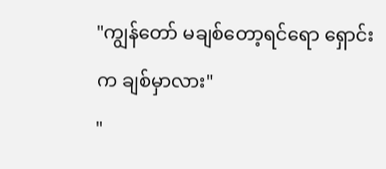"ကျွန်တော် မချစ်တော့ရင်ရော ရှောင်းက ချစ်မှာလား"
"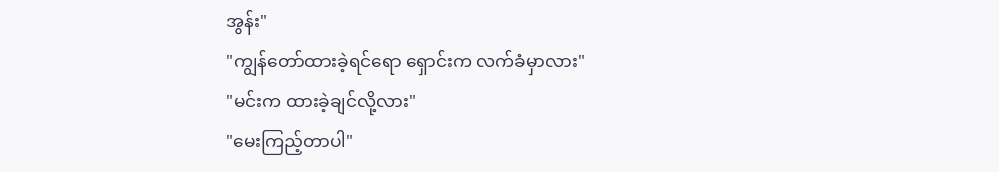အွန်း"
"ကျွန်တော်ထားခဲ့ရင်ရော ရှောင်းက လက်ခံမှာလား"
"မင်းက ထားခဲ့ချင်လို့လား"
"မေးကြည့်တာပါ"